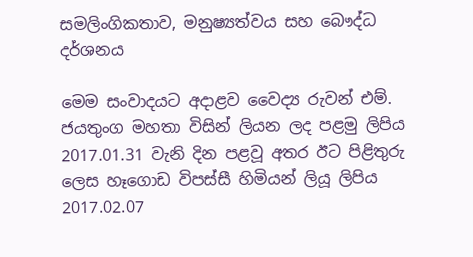සමලිංගිකතාව, මනුෂ්‍යත්වය සහ බෞද්ධ දර්ශනය

මෙම සංවාදයට අදාළව වෛද්‍ය රුවන් එම්. ජයතුංග මහතා විසින් ලියන ලද පළමු ලිපිය 2017.01.31 වැනි දින පළවූ අතර ඊට පිළිතුරු ලෙස හෑගොඩ විපස්‌සී හිමියන් ලියූ ලිපිය 2017.02.07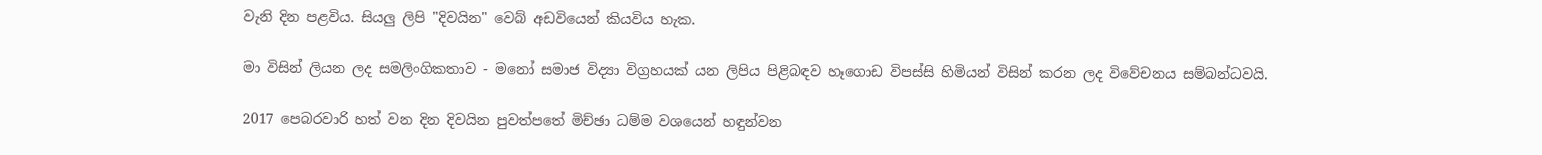වැනි දින පළවිය. සියලු ලිපි "දිවයින" වෙබ් අඩවියෙන් කියවිය හැක.

මා විසින් ලියන ලද සමලිංගිකතාව - මනෝ සමාජ විද්‍යා විග්‍රහයක්‌ යන ලිපිය පිළිබඳව හෑගොඩ විපස්‌සි හිමියන් විසින් කරන ලද විවේචනය සම්බන්ධවයි.

2017 පෙබරවාරි හත් වන දින දිවයින පුවත්පතේ මිච්ඡා ධම්ම වශයෙන් හඳුන්වන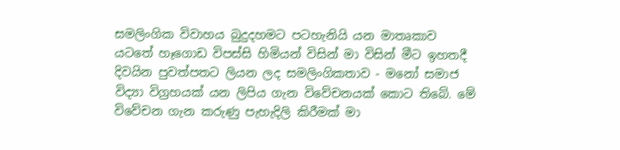සමලිංගික විවාහය බුදුදහමට පටහැනියි යන මාතෘකාව යටතේ හෑගොඩ විපස්‌සි හිමියන් විසින් මා විසින් මීට ඉහතදී දිවයින පුවත්පතට ලියන ලද සමලිංගිකතාව - මනෝ සමාජ විද්‍යා විග්‍රහයක්‌ යන ලිපිය ගැන විවේචනයක්‌ කොට තිබේ. මේ විවේචන ගැන කරුණු පැහැදිලි කිරීමක්‌ මා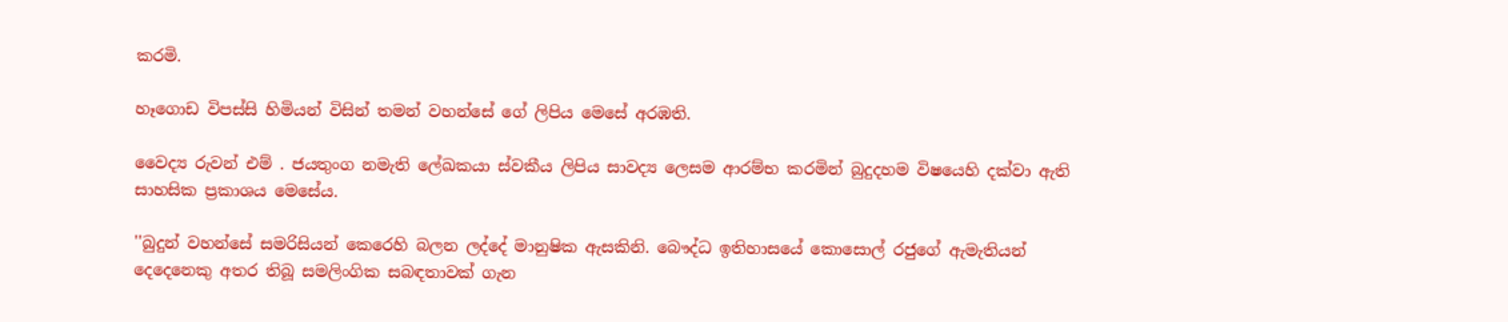කරමි.

හෑගොඩ විපස්‌සි හිමියන් විසින් තමන් වහන්සේ ගේ ලිපිය මෙසේ අරඹති.

වෛද්‍ය රුවන් එම් . ජයතුංග නමැති ලේඛකයා ස්‌වකීය ලිපිය සාවද්‍ය ලෙසම ආරම්භ කරමින් බුදුදහම විෂයෙහි දක්‌වා ඇති සාහසික ප්‍රකාශය මෙසේය.

''බුදුන් වහන්සේ සමරිසියන් කෙරෙහි බලන ලද්දේ මානුෂික ඇසකිනි. බෞද්ධ ඉතිහාසයේ කොසොල් රජුගේ ඇමැතියන් දෙදෙනෙකු අතර තිබූ සමලිංගික සබඳතාවක්‌ ගැන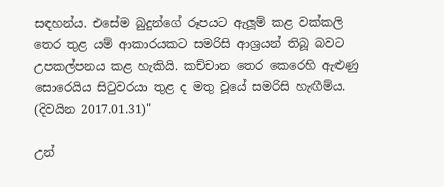සඳහන්ය. එසේම බුදුන්ගේ රූපයට ඇලූම් කළ වක්‌කලි තෙර තුළ යම් ආකාරයකට සමරිසි ආශ්‍රයන් තිබූ බවට උපකල්පනය කළ හැකියි. කච්චාන තෙර කෙරෙහි ඇළුණු සොරෙයිය සිටුවරයා තුළ ද මතු වූයේ සමරිසි හැඟීම්ය. (දිවයින 2017.01.31)"

උන්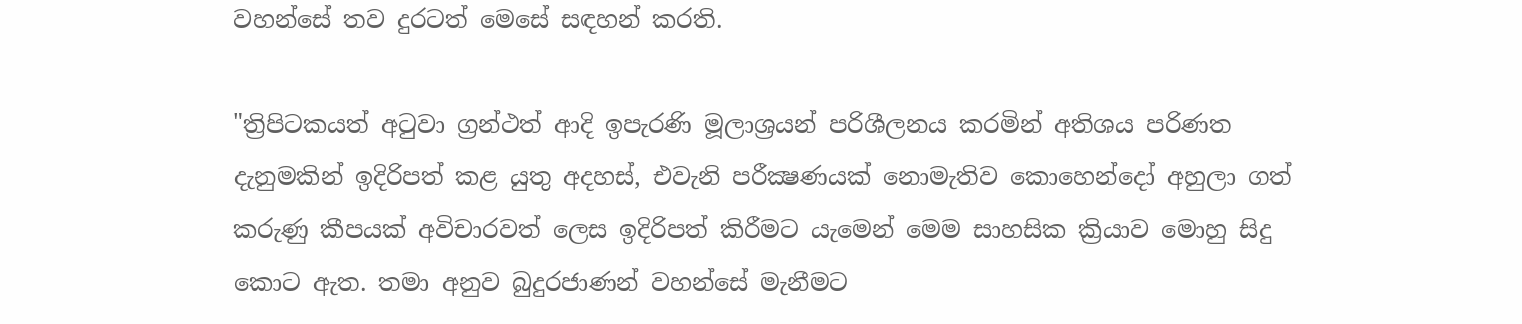වහන්සේ තව දුරටත් මෙසේ සඳහන් කරති.

"ත්‍රිපිටකයත් අටුවා ග්‍රන්ථත් ආදි ඉපැරණි මූලාශ්‍රයන් පරිශීලනය කරමින් අතිශය පරිණත දැනුමකින් ඉදිරිපත් කළ යුතු අදහස්‌, එවැනි පරීක්‍ෂණයක්‌ නොමැතිව කොහෙන්දෝ අහුලා ගත් කරුණු කීපයක්‌ අවිචාරවත් ලෙස ඉදිරිපත් කිරීමට යැමෙන් මෙම සාහසික ක්‍රියාව මොහු සිදු කොට ඇත. තමා අනුව බුදුරජාණන් වහන්සේ මැනීමට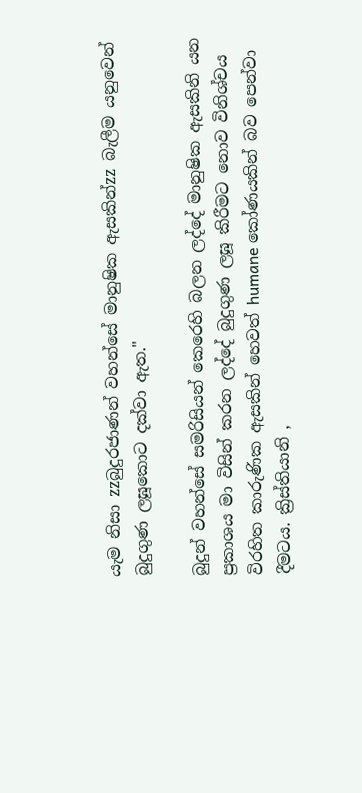යැම නිසා zzබුදුරජාණන් වහන්සේ මානුෂික ඇසකින්zz බැලීම යනුවෙන් බුදුගුණ ලඝූකොට දක්‌වා ඇත."

බුදුන් වහන්සේ සමරිසියන් කෙරෙහි බලන ලද්දේ මානුෂික ඇසකිනි යන ප්‍රකාශය මා විසින් කරන ලද්දේ බුදුගුණ ලඝූ කිරීමට නොව විනිශ්චය විරහිත කාරුණික ඇසකින් හෙවත් humane කෝණයකින් බව පෙන්වා දීමටය. ක්‍රිස්‌තියානි ,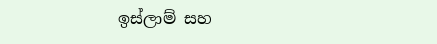ඉස්‌ලාම් සහ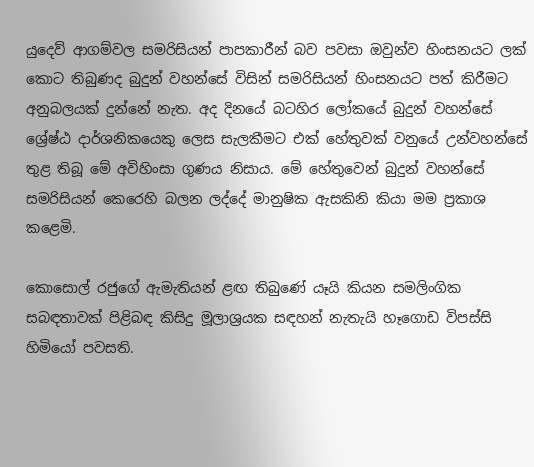යුදෙව් ආගම්වල සමරිසියන් පාපකාරීන් බව පවසා ඔවුන්ව හිංසනයට ලක්‌ කොට තිබුණද බුදුන් වහන්සේ විසින් සමරිසියන් හිංසනයට පත් කිරීමට අනුබලයක්‌ දුන්නේ නැත. අද දිනයේ බටහිර ලෝකයේ බුදුන් වහන්සේ ශ්‍රේෂ්ඨ දාර්ශනිකයෙකු ලෙස සැලකීමට එක්‌ හේතුවක්‌ වනුයේ උන්වහන්සේ තුළ තිබූ මේ අවිහිංසා ගුණය නිසාය. මේ හේතුවෙන් බුදුන් වහන්සේ සමරිසියන් කෙරෙහි බලන ලද්දේ මානුෂික ඇසකිනි කියා මම ප්‍රකාශ කළෙමි.

කොසොල් රජුගේ ඇමැතියන් ළඟ තිබුණේ යෑයි කියන සමලිංගික සබඳතාවක්‌ පිළිබඳ කිසිදු මූලාශ්‍රයක සඳහන් නැතැයි හෑගොඩ විපස්‌සි හිමියෝ පවසති.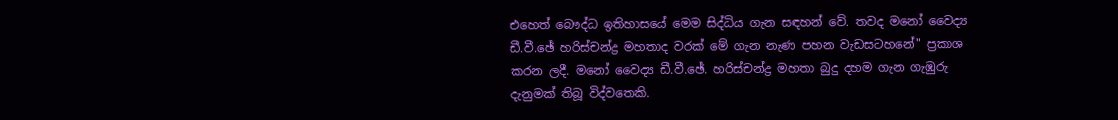එහෙත් බෞද්ධ ඉතිහාසයේ මෙම සිද්ධිය ගැන සඳහන් වේ. තවද මනෝ වෛද්‍ය ඩී.වී.ඡේ හරිස්‌චන්ද්‍ර මහතාද වරක්‌ මේ ගැන නැණ පහන වැඩසටහනේ" ප්‍රකාශ කරන ලදී. මනෝ වෛද්‍ය ඩී.වී.ඡේ. හරිස්‌චන්ද්‍ර මහතා බුදු දහම ගැන ගැඹුරු දැනුමක්‌ තිබූ විද්වතෙකි.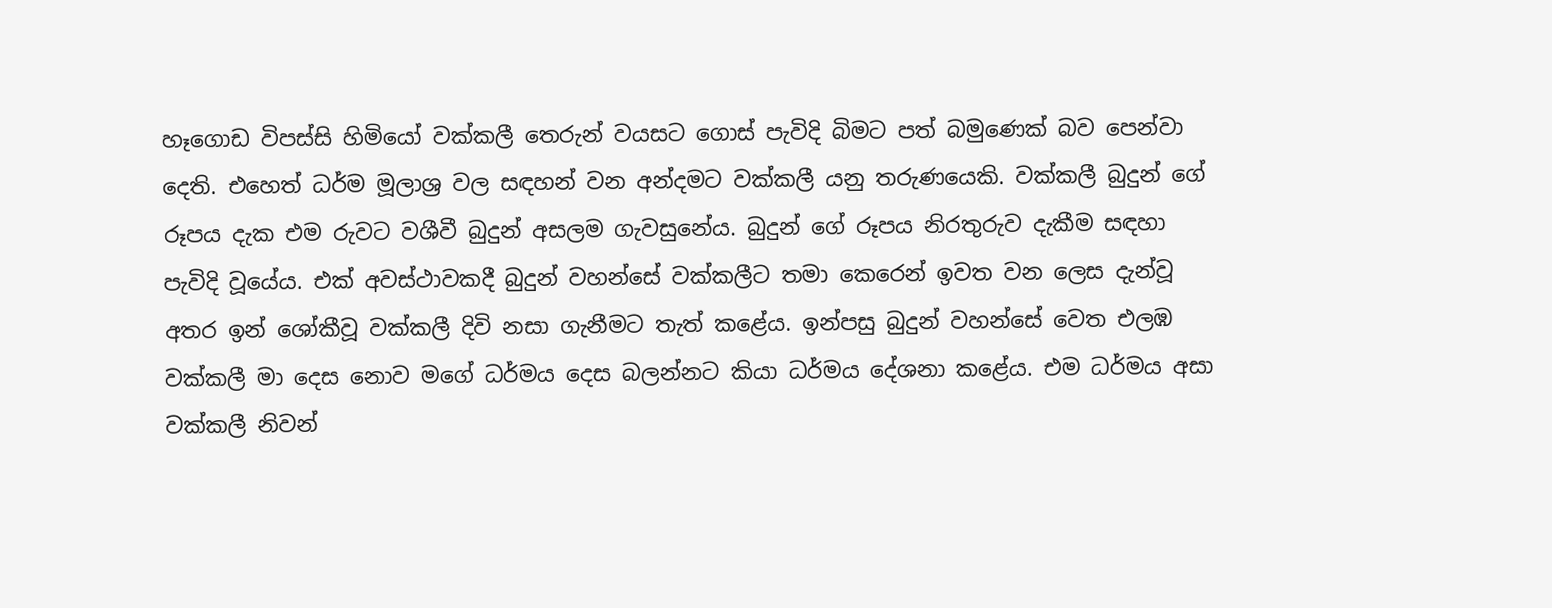හෑගොඩ විපස්‌සි හිමියෝ වක්‌කලී තෙරුන් වයසට ගොස්‌ පැවිදි බිමට පත් බමුණෙක්‌ බව පෙන්වා දෙති. එහෙත් ධර්ම මූලාශ්‍ර වල සඳහන් වන අන්දමට වක්‌කලී යනු තරුණයෙකි. වක්‌කලී බුදුන් ගේ රූපය දැක එම රුවට වශීවී බුදුන් අසලම ගැවසුනේය. බුදුන් ගේ රූපය නිරතුරුව දැකීම සඳහා පැවිදි වූයේය. එක්‌ අවස්‌ථාවකදී බුදුන් වහන්සේ වක්‌කලීට තමා කෙරෙන් ඉවත වන ලෙස දැන්වූ අතර ඉන් ශෝකීවූ වක්‌කලී දිවි නසා ගැනීමට තැත් කළේය. ඉන්පසු බුදුන් වහන්සේ වෙත එලඹ වක්‌කලී මා දෙස නොව මගේ ධර්මය දෙස බලන්නට කියා ධර්මය දේශනා කළේය. එම ධර්මය අසා වක්‌කලී නිවන්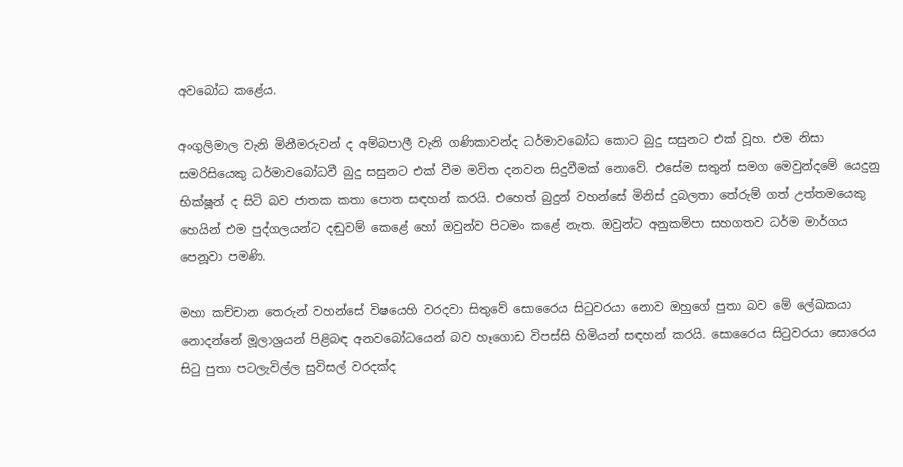අවබෝධ කළේය.

අංගුලිමාල වැනි මිනීමරුවන් ද අම්බපාලී වැනි ගණිකාවන්ද ධර්මාවබෝධ කොට බුදු සසුනට එක්‌ වූහ. එම නිසා සමරිසියෙකු ධර්මාවබෝධවී බුදු සසුනට එක්‌ වීම මවිත දනවන සිදුවීමක්‌ නොවේ. එසේම සතුන් සමග මෙවුන්දමේ යෙදුනු භික්‌ෂූන් ද සිටි බව ජාතක කතා පොත සඳහන් කරයි. එහෙත් බුදුන් වහන්සේ මිනිස්‌ දුබලතා තේරුම් ගත් උත්තමයෙකු හෙයින් එම පුද්ගලයන්ට දඬුවම් කෙළේ හෝ ඔවුන්ව පිටමං කළේ නැත. ඔවුන්ට අනුකම්පා සහගතව ධර්ම මාර්ගය පෙනූවා පමණි.

මහා කච්චාන තෙරුන් වහන්සේ විෂයෙහි වරදවා සිතුවේ සොරෛය සිටුවරයා නොව ඔහුගේ පුතා බව මේ ලේඛකයා නොදන්නේ මූලාශ්‍රයන් පිළිබඳ අනවබෝධයෙන් බව හෑගොඩ විපස්‌සි හිමියන් සඳහන් කරයි. සොරෛය සිටුවරයා සොරෙය සිටු පුතා පටලැවිල්ල සුවිසල් වරදක්‌ද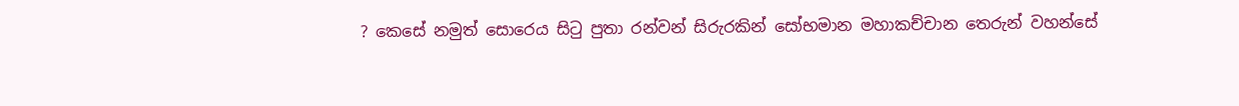? කෙසේ නමුත් සොරෙය සිටු පුතා රන්වන් සිරුරකින් සෝභමාන මහාකච්චාන තෙරුන් වහන්සේ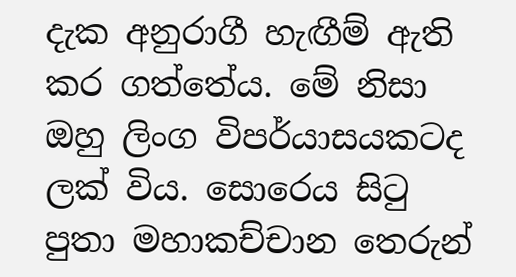දැක අනුරාගී හැඟීම් ඇති කර ගත්තේය. මේ නිසා ඔහු ලිංග විපර්යාසයකටද ලක්‌ විය. සොරෙය සිටු පුතා මහාකච්චාන තෙරුන්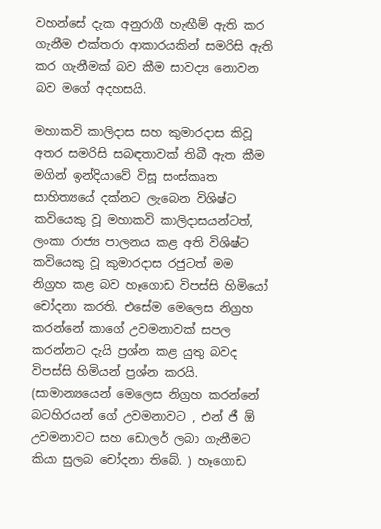වහන්සේ දැක අනුරාගී හැඟීම් ඇති කර ගැනීම එක්‌තරා ආකාරයකින් සමරිසි ඇති කර ගැනීමක්‌ බව කීම සාවද්‍ය නොවන බව මගේ අදහසයි.

මහාකවි කාලිදාස සහ කුමාරදාස කිවූ අතර සමරිසි සබඳතාවක්‌ තිබී ඇත කීම මගින් ඉන්දියාවේ විසූ සංස්‌කෘත සාහිත්‍යයේ දක්‌නට ලැබෙන විශිෂ්ට කවියෙකු වූ මහාකවි කාලිදාසයන්ටත්, ලංකා රාජ්‍ය පාලනය කළ අති විශිෂ්ට කවියෙකු වූ කුමාරදාස රජුටත් මම නිග්‍රහ කළ බව හෑගොඩ විපස්‌සි හිමියෝ චෝදනා කරති. එසේම මෙලෙස නිග්‍රහ කරන්නේ කාගේ උවමනාවක්‌ සපල කරන්නට දැයි ප්‍රශ්න කළ යුතු බවද විපස්‌සි හිමියන් ප්‍රශ්න කරයි. (සාමාන්‍යයෙන් මෙලෙස නිග්‍රහ කරන්නේ බටහිරයන් ගේ උවමනාවට , එන් ජී ඕ උවමනාවට සහ ඩොලර් ලබා ගැනීමට කියා සුලබ චෝදනා තිබේ. ) හෑගොඩ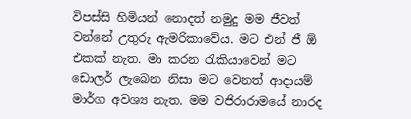විපස්‌සි හිමියන් නොදත් නමුදු මම ජීවත් වන්නේ උතුරු ඇමරිකාවේය. මට එන් ජී ඕ එකක්‌ නැත. මා කරන රැකියාවෙන් මට ඩොලර් ලැබෙන නිසා මට වෙනත් ආදායම් මාර්ග අවශ්‍ය නැත. මම වජිරාරාමයේ නාරද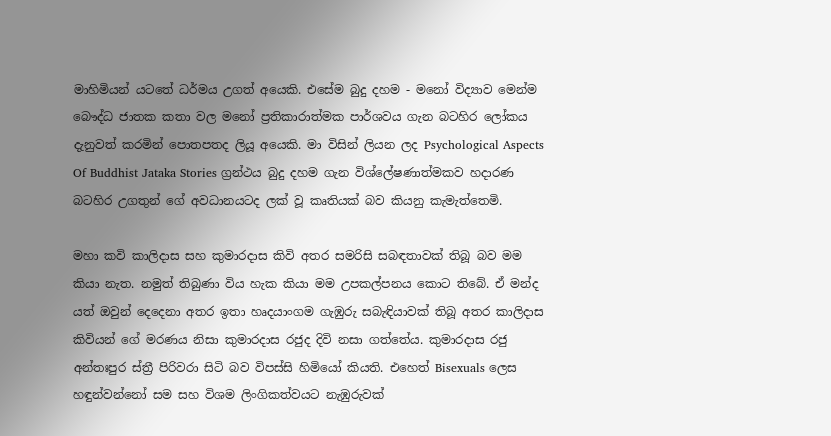මාහිමියන් යටතේ ධර්මය උගත් අයෙකි. එසේම බුදු දහම - මනෝ විද්‍යාව මෙන්ම බෞද්ධ ජාතක කතා වල මනෝ ප්‍රතිකාරාත්මක පාර්ශවය ගැන බටහිර ලෝකය දැනුවත් කරමින් පොතපතද ලියූ අයෙකි. මා විසින් ලියන ලද Psychological Aspects Of Buddhist Jataka Stories ග්‍රන්ථය බුදු දහම ගැන විශ්ලේෂණාත්මකව හදාරණ බටහිර උගතුන් ගේ අවධානයටද ලක්‌ වූ කෘතියක්‌ බව කියනු කැමැත්තෙමි.

මහා කවි කාලිදාස සහ කුමාරදාස කිවි අතර සමරිසි සබඳතාවක්‌ තිබූ බව මම කියා නැත. නමුත් තිබුණා විය හැක කියා මම උපකල්පනය කොට තිබේ. ඒ මන්ද යත් ඔවුන් දෙදෙනා අතර ඉතා හෘදයාංගම ගැඹුරු සබැඳියාවක්‌ තිබූ අතර කාලිදාස කිවියන් ගේ මරණය නිසා කුමාරදාස රජුද දිවි නසා ගත්තේය. කුමාරදාස රජු අන්තඃපුර ස්‌ත්‍රී පිරිවරා සිටි බව විපස්‌සි හිමියෝ කියති. එහෙත් Bisexuals ලෙස හඳුන්වන්නෝ සම සහ විශම ලිංගිකත්වයට නැඹුරුවක්‌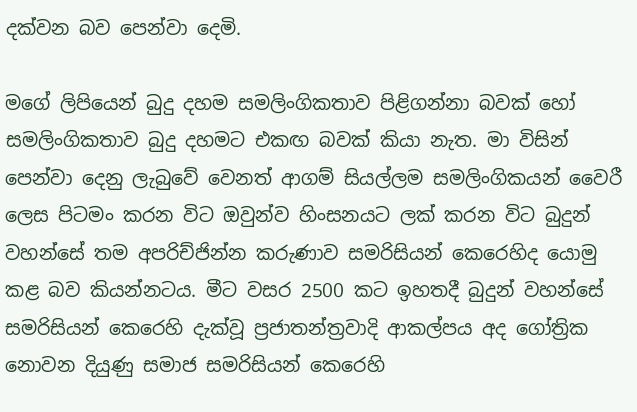දක්‌වන බව පෙන්වා දෙමි.

මගේ ලිපියෙන් බුදු දහම සමලිංගිකතාව පිළිගන්නා බවක්‌ හෝ සමලිංගිකතාව බුදු දහමට එකඟ බවක්‌ කියා නැත. මා විසින් පෙන්වා දෙනු ලැබුවේ වෙනත් ආගම් සියල්ලම සමලිංගිකයන් වෛරී ලෙස පිටමං කරන විට ඔවුන්ව හිංසනයට ලක්‌ කරන විට බුදුන් වහන්සේ තම අපරිච්ජින්න කරුණාව සමරිසියන් කෙරෙහිද යොමු කළ බව කියන්නටය. මීට වසර 2500 කට ඉහතදී බුදුන් වහන්සේ සමරිසියන් කෙරෙහි දැක්‌වූ ප්‍රජාතන්ත්‍රවාදි ආකල්පය අද ගෝත්‍රික නොවන දියුණු සමාජ සමරිසියන් කෙරෙහි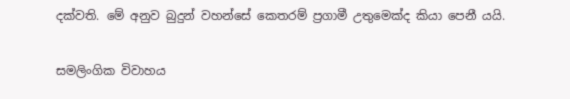දක්‌වති. මේ අනුව බුදුන් වහන්සේ කෙතරම් ප්‍රගාමී උතුමෙක්‌ද කියා පෙනී යයි.

සමලිංගික විවාහය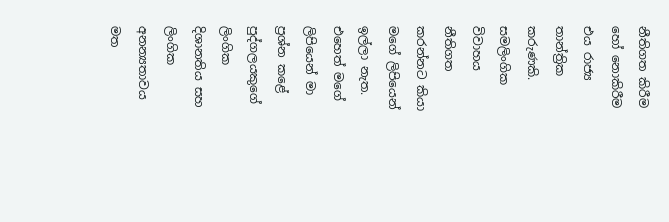නීතිගත කිරීම හෝ නොකිරීම එය රාජ්‍ය තාන්ත්‍රික කරුණකි. සමලිංගික විවාහය නීතිගත කරන්නට කියා මගේ ලිපියෙන් ඉල්ලා නැත. එහෙත් මගේ ලිපියෙන් මා ප්‍රශ්න කළේ පුද්ගලයකුගේ ලිංගික දිශානතිය සහ ලිංගික අනන්‍යතාවය මත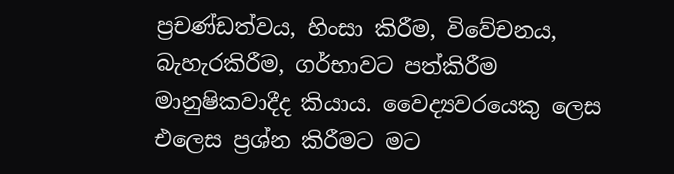ප්‍රචණ්‌ඩත්වය, හිංසා කිරීම, විවේචනය, බැහැරකිරීම, ගර්භාවට පත්කිරීම මානුෂිකවාදීද කියාය. වෛද්‍යවරයෙකු ලෙස එලෙස ප්‍රශ්න කිරීමට මට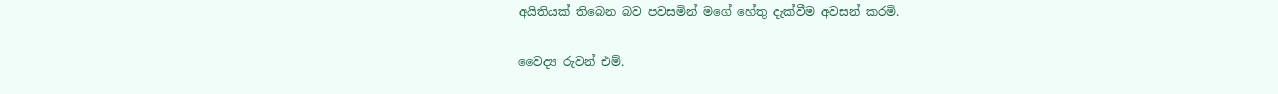අයිතියක්‌ තිබෙන බව පවසමින් මගේ හේතු දැක්‌වීම අවසන් කරමි.

වෛද්‍ය රුවන් එම්.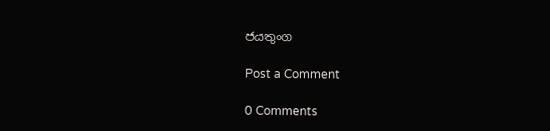ජයතුංග

Post a Comment

0 Comments